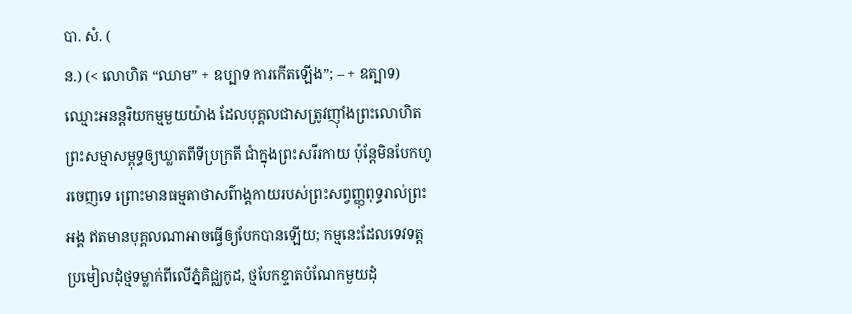បា. សំ. (
ន.) (< លោហិត “ឈាម” + ឧប្បាទ ការកើតឡើង”; – + ឧត្បាទ) ឈ្មោះអនន្តរិយកម្មមួយយ៉ាង ដែលបុគ្គលជាសត្រូវញ៉ាំងព្រះលោហិតព្រះសម្មាសម្ពុទ្ធឲ្យឃ្លាតពីទីប្រក្រតី ជាំក្នុងព្រះសរីរកាយ ប៉ុន្តែមិនបែកហូរចេញទេ ព្រោះមានធម្មតាថាសព៌ាង្គកាយរបស់ព្រះសព្វញ្ញុពុទ្ធរាល់ព្រះអង្គ ឥតមានបុគ្គលណាអាចធ្វើឲ្យបែកបានឡើយ; កម្មនេះដែលទេវទត្ត ប្រមៀលដុំថ្មទម្លាក់ពីលើភ្នំគិជ្ឈកូដ, ថ្មបែកខ្ទាតបំណែកមួយដុំ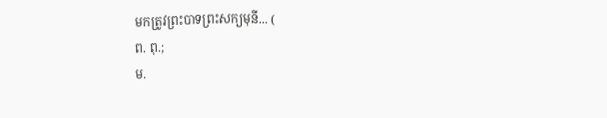មកត្រូវព្រះបាទព្រះសក្យមុនី... (
ព. ពុ.;
ម.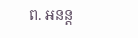ព. អនន្ត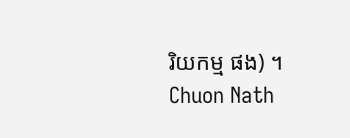រិយកម្ម ផង) ។
Chuon Nath